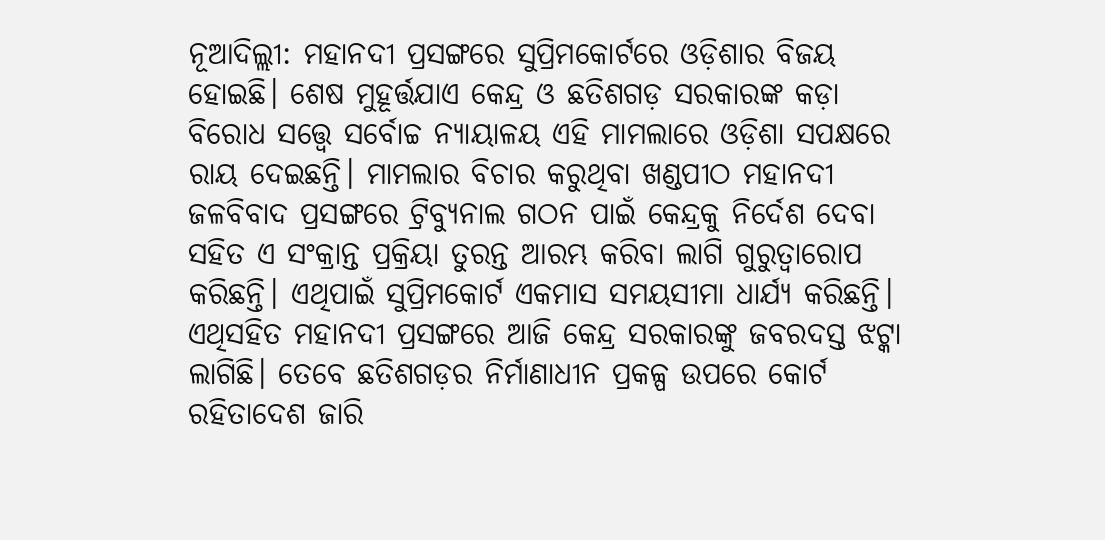ନୂଆଦିଲ୍ଲୀ: ମହାନଦୀ ପ୍ରସଙ୍ଗରେ ସୁପ୍ରିମକୋର୍ଟରେ ଓଡ଼ିଶାର ବିଜୟ ହୋଇଛି। ଶେଷ ମୁହୂର୍ତ୍ତଯାଏ କେନ୍ଦ୍ର ଓ ଛତିଶଗଡ଼ ସରକାରଙ୍କ କଡ଼ା ବିରୋଧ ସତ୍ତ୍ୱେ ସର୍ବୋଚ୍ଚ ନ୍ୟାୟାଳୟ ଏହି ମାମଲାରେ ଓଡ଼ିଶା ସପକ୍ଷରେ ରାୟ ଦେଇଛନ୍ତି। ମାମଲାର ବିଚାର କରୁଥିବା ଖଣ୍ଡପୀଠ ମହାନଦୀ ଜଳବିବାଦ ପ୍ରସଙ୍ଗରେ ଟ୍ରିବ୍ୟୁନାଲ ଗଠନ ପାଇଁ କେନ୍ଦ୍ରକୁ ନିର୍ଦେଶ ଦେବା ସହିତ ଏ ସଂକ୍ରାନ୍ତ ପ୍ରକ୍ରିୟା ତୁରନ୍ତ ଆରମ୍ଭ କରିବା ଲାଗି ଗୁରୁତ୍ୱାରୋପ କରିଛନ୍ତି। ଏଥିପାଇଁ ସୁପ୍ରିମକୋର୍ଟ ଏକମାସ ସମୟସୀମା ଧାର୍ଯ୍ୟ କରିଛନ୍ତି। ଏଥିସହିତ ମହାନଦୀ ପ୍ରସଙ୍ଗରେ ଆଜି କେନ୍ଦ୍ର ସରକାରଙ୍କୁ ଜବରଦସ୍ତ ଝଟ୍କା ଲାଗିଛି। ତେବେ ଛତିଶଗଡ଼ର ନିର୍ମାଣାଧୀନ ପ୍ରକଳ୍ପ ଉପରେ କୋର୍ଟ ରହିତାଦେଶ ଜାରି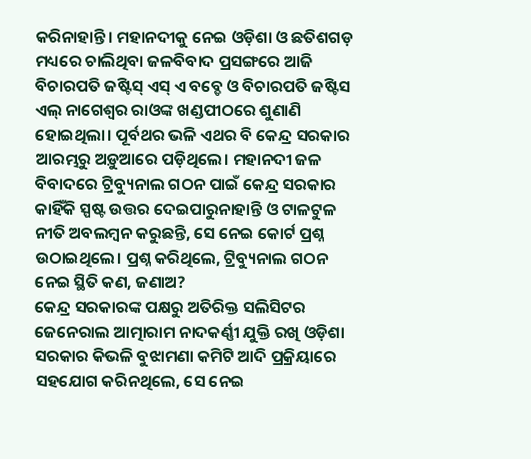କରିନାହାନ୍ତି। ମହାନଦୀକୁ ନେଇ ଓଡ଼ିଶା ଓ ଛତିଶଗଡ଼ ମଧ୍ୟରେ ଚାଲିଥିବା ଜଳବିବାଦ ପ୍ରସଙ୍ଗରେ ଆଜି ବିଚାରପତି ଜଷ୍ଟିସ୍ ଏସ୍ ଏ ବବ୍ଡେ ଓ ବିଚାରପତି ଜଷ୍ଟିସ ଏଲ୍ ନାଗେଶ୍ୱର ରାଓଙ୍କ ଖଣ୍ଡପୀଠରେ ଶୁଣାଣି ହୋଇଥିଲା। ପୂର୍ବଥର ଭଳି ଏଥର ବି କେନ୍ଦ୍ର ସରକାର ଆରମ୍ଭରୁ ଅଡ଼ୁଆରେ ପଡ଼ିଥିଲେ। ମହାନଦୀ ଜଳ ବିବାଦରେ ଟ୍ରିବ୍ୟୁନାଲ ଗଠନ ପାଇଁ କେନ୍ଦ୍ର ସରକାର କାହିଁକି ସ୍ପଷ୍ଟ ଉତ୍ତର ଦେଇପାରୁନାହାନ୍ତି ଓ ଟାଳଟୁଳ ନୀତି ଅବଲମ୍ବନ କରୁଛନ୍ତି, ସେ ନେଇ କୋର୍ଟ ପ୍ରଶ୍ନ ଉଠାଇଥିଲେ। ପ୍ରଶ୍ନ କରିଥିଲେ, ଟ୍ରିବ୍ୟୁନାଲ ଗଠନ ନେଇ ସ୍ଥିତି କଣ, ଜଣାଅ?
କେନ୍ଦ୍ର ସରକାରଙ୍କ ପକ୍ଷରୁ ଅତିରିକ୍ତ ସଲିସିଟର ଜେନେରାଲ ଆତ୍ମାରାମ ନାଦକର୍ଣ୍ଣୀ ଯୁକ୍ତି ରଖି ଓଡ଼ିଶା ସରକାର କିଭଳି ବୁଝାମଣା କମିଟି ଆଦି ପ୍ରକ୍ରିୟାରେ ସହଯୋଗ କରିନଥିଲେ, ସେ ନେଇ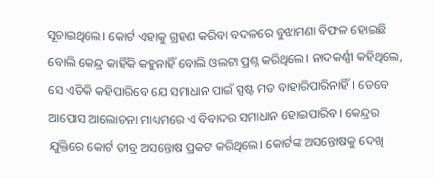ସୂଚାଇଥିଲେ। କୋର୍ଟ ଏହାକୁ ଗ୍ରହଣ କରିବା ବଦଳରେ ବୁଝାମଣା ବିଫଳ ହୋଇଛି ବୋଲି କେନ୍ଦ୍ର କାହିଁକି କହୁନାହିଁ ବୋଲି ଓଲଟା ପ୍ରଶ୍ନ କରିଥିଲେ। ନାଦକର୍ଣ୍ଣୀ କହିଥିଲେ, ସେ ଏତିକି କହିପାରିବେ ଯେ ସମାଧାନ ପାଇଁ ସ୍ପଷ୍ଟ ମତ ବାହାରିପାରିନାହିଁ। ତେବେ ଆପୋସ ଆଲୋଚନା ମାଧ୍ୟମରେ ଏ ବିବାଦର ସମାଧାନ ହୋଇପାରିବ। କେନ୍ଦ୍ରର ଯୁକ୍ତିରେ କୋର୍ଟ ତୀବ୍ର ଅସନ୍ତୋଷ ପ୍ରକଟ କରିଥିଲେ। କୋର୍ଟଙ୍କ ଅସନ୍ତୋଷକୁ ଦେଖି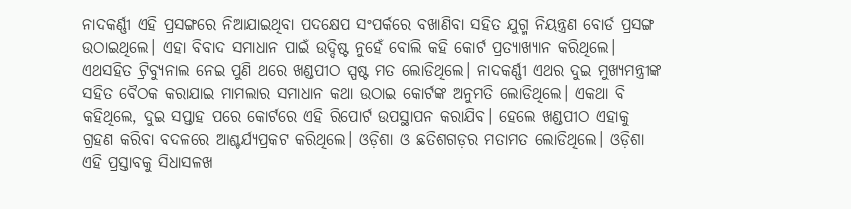ନାଦକର୍ଣ୍ଣୀ ଏହି ପ୍ରସଙ୍ଗରେ ନିଆଯାଇଥିବା ପଦକ୍ଷେପ ସଂପର୍କରେ ବଖାଣିବା ସହିତ ଯୁଗ୍ମ ନିୟନ୍ତ୍ରଣ ବୋର୍ଡ ପ୍ରସଙ୍ଗ ଉଠାଇଥିଲେ। ଏହା ବିବାଦ ସମାଧାନ ପାଇଁ ଉଦ୍ଦିଷ୍ଟ ନୁହେଁ ବୋଲି କହି କୋର୍ଟ ପ୍ରତ୍ୟାଖ୍ୟାନ କରିଥିଲେ। ଏଥସହିତ ଟ୍ରିବ୍ୟୁନାଲ ନେଇ ପୁଣି ଥରେ ଖଣ୍ଡପୀଠ ସ୍ପଷ୍ଟ ମତ ଲୋଡିଥିଲେ। ନାଦକର୍ଣ୍ଣୀ ଏଥର ଦୁଇ ମୁଖ୍ୟମନ୍ତ୍ରୀଙ୍କ ସହିତ ବୈଠକ କରାଯାଇ ମାମଲାର ସମାଧାନ କଥା ଉଠାଇ କୋର୍ଟଙ୍କ ଅନୁମତି ଲୋଡିଥିଲେ। ଏକଥା ବି କହିଥିଲେ, ଦୁଇ ସପ୍ତାହ ପରେ କୋର୍ଟରେ ଏହି ରିପୋର୍ଟ ଉପସ୍ଥାପନ କରାଯିବ। ହେଲେ ଖଣ୍ଡପୀଠ ଏହାକୁ ଗ୍ରହଣ କରିବା ବଦଳରେ ଆଶ୍ଚର୍ଯ୍ୟପ୍ରକଟ କରିଥିଲେ। ଓଡ଼ିଶା ଓ ଛତିଶଗଡ଼ର ମତାମତ ଲୋଡିଥିଲେ। ଓଡ଼ିଶା ଏହି ପ୍ରସ୍ତାବକୁ ସିଧାସଳଖ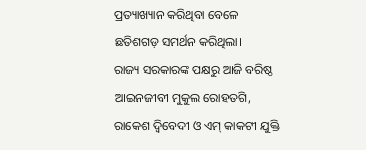ପ୍ରତ୍ୟାଖ୍ୟାନ କରିଥିବା ବେଳେ ଛତିଶଗଡ଼ ସମର୍ଥନ କରିଥିଲା।
ରାଜ୍ୟ ସରକାରଙ୍କ ପକ୍ଷରୁ ଆଜି ବରିଷ୍ଠ ଆଇନଜୀବୀ ମୁକୁଲ ରୋହତଗି, ରାକେଶ ଦ୍ୱିବେଦୀ ଓ ଏମ୍ କାକଟୀ ଯୁକ୍ତି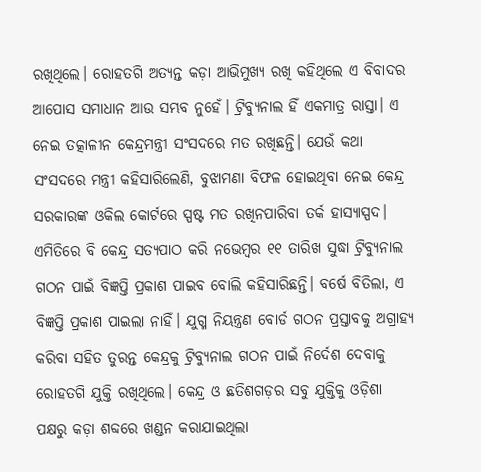ରଖିଥିଲେ। ରୋହତଗି ଅତ୍ୟନ୍ତ କଡ଼ା ଆଭିମୁଖ୍ୟ ରଖି କହିଥିଲେ ଏ ବିବାଦର ଆପୋସ ସମାଧାନ ଆଉ ସମ୍ଭବ ନୁହେଁ। ଟ୍ରିବ୍ୟୁନାଲ ହିଁ ଏକମାତ୍ର ରାସ୍ତା। ଏ ନେଇ ତତ୍କାଳୀନ କେନ୍ଦ୍ରମନ୍ତ୍ରୀ ସଂସଦରେ ମତ ରଖିଛନ୍ତି। ଯେଉଁ କଥା ସଂସଦରେ ମନ୍ତ୍ରୀ କହିସାରିଲେଣି, ବୁଝାମଣା ବିଫଳ ହୋଇଥିବା ନେଇ କେନ୍ଦ୍ର ସରକାରଙ୍କ ଓକିଲ କୋର୍ଟରେ ସ୍ପଷ୍ଟ ମତ ରଖିନପାରିବା ତର୍କ ହାସ୍ୟାସ୍ପଦ। ଏମିତିରେ ବି କେନ୍ଦ୍ର ସତ୍ୟପାଠ କରି ନଭେମ୍ବର ୧୧ ତାରିଖ ସୁଦ୍ଧା ଟ୍ରିବ୍ୟୁନାଲ ଗଠନ ପାଇଁ ବିଜ୍ଞପ୍ତି ପ୍ରକାଶ ପାଇବ ବୋଲି କହିସାରିଛନ୍ତି। ବର୍ଷେ ବିତିଲା, ଏ ବିଜ୍ଞପ୍ତି ପ୍ରକାଶ ପାଇଲା ନାହିଁ। ଯୁଗ୍ମ ନିୟନ୍ତ୍ରଣ ବୋର୍ଡ ଗଠନ ପ୍ରସ୍ତାବକୁ ଅଗ୍ରାହ୍ୟ କରିବା ସହିତ ତୁରନ୍ତ କେନ୍ଦ୍ରକୁ ଟ୍ରିବ୍ୟୁନାଲ ଗଠନ ପାଇଁ ନିର୍ଦେଶ ଦେବାକୁ ରୋହତଗି ଯୁକ୍ତି ରଖିଥିଲେ। କେନ୍ଦ୍ର ଓ ଛତିଶଗଡ଼ର ସବୁ ଯୁକ୍ତିକୁ ଓଡ଼ିଶା ପକ୍ଷରୁ କଡ଼ା ଶବ୍ଦରେ ଖଣ୍ଡନ କରାଯାଇଥିଲା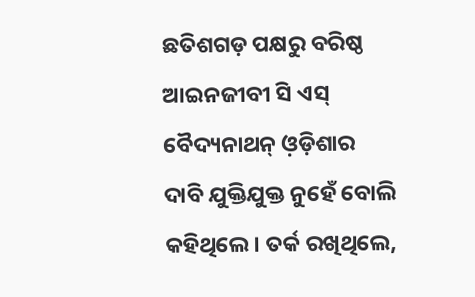ଛତିଶଗଡ଼ ପକ୍ଷରୁ ବରିଷ୍ଠ ଆଇନଜୀବୀ ସି ଏସ୍ ବୈଦ୍ୟନାଥନ୍ ଓ଼ଡ଼ିଶାର ଦାବି ଯୁକ୍ତିଯୁକ୍ତ ନୁହେଁ ବୋଲି କହିଥିଲେ। ତର୍କ ରଖିଥିଲେ,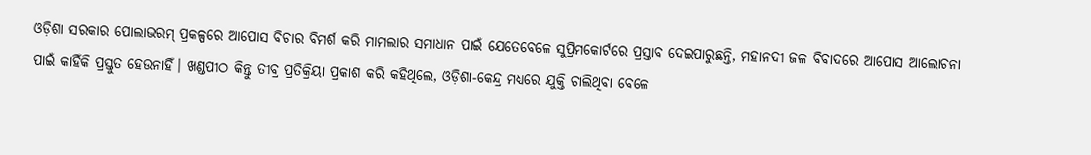ଓଡ଼ିଶା ସରକାର ପୋଲାଭରମ୍ ପ୍ରକଳ୍ପରେ ଆପୋସ ବିଚାର ବିମର୍ଶ କରି ମାମଲାର ସମାଧାନ ପାଇଁ ଯେତେବେଳେ ସୁପ୍ରିମକୋର୍ଟରେ ପ୍ରସ୍ତାବ ଦେଇପାରୁଛନ୍ତି, ମହାନଦୀ ଜଳ ବିବାଦରେ ଆପୋସ ଆଲୋଚନା ପାଇଁ କାହିଁକି ପ୍ରସ୍ତୁତ ହେଉନାହିଁ। ଖଣ୍ଡପୀଠ କିନ୍ତୁ ତୀବ୍ର ପ୍ରତିକ୍ରିୟା ପ୍ରକାଶ କରି କହିଥିଲେ, ଓଡ଼ିଶା-କେନ୍ଦ୍ର ମଧ୍ୟରେ ଯୁକ୍ତି ଚାଲିଥିବା ବେଳେ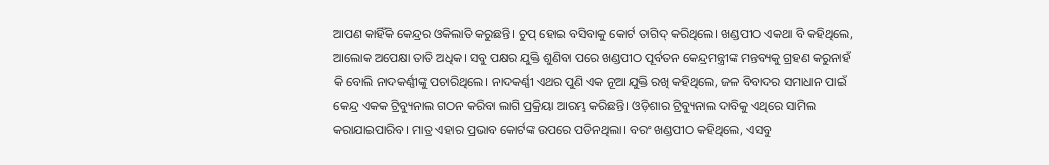ଆପଣ କାହିଁକି କେନ୍ଦ୍ରର ଓକିଲାତି କରୁଛନ୍ତି। ଚୁପ୍ ହୋଇ ବସିବାକୁ କୋର୍ଟ ତାଗିଦ୍ କରିଥିଲେ। ଖଣ୍ଡପୀଠ ଏକଥା ବି କହିଥିଲେ, ଆଲୋକ ଅପେକ୍ଷା ତାତି ଅଧିକ। ସବୁ ପକ୍ଷର ଯୁକ୍ତି ଶୁଣିବା ପରେ ଖଣ୍ଡପୀଠ ପୂର୍ବତନ କେନ୍ଦ୍ରମନ୍ତ୍ରୀଙ୍କ ମନ୍ତବ୍ୟକୁ ଗ୍ରହଣ କରୁନାହଁ କି ବୋଲି ନାଦକର୍ଣ୍ଣୀଙ୍କୁ ପଚାରିଥିଲେ। ନାଦକର୍ଣ୍ଣୀ ଏଥର ପୁଣି ଏକ ନୂଆ ଯୁକ୍ତି ରଖି କହିଥିଲେ, ଜଳ ବିବାଦର ସମାଧାନ ପାଇଁ କେନ୍ଦ୍ର ଏକକ ଟ୍ରିବ୍ୟୁନାଲ ଗଠନ କରିବା ଲାଗି ପ୍ରକ୍ରିୟା ଆରମ୍ଭ କରିଛନ୍ତି। ଓଡ଼ିଶାର ଟ୍ରିବ୍ୟୁନାଲ ଦାବିକୁ ଏଥିରେ ସାମିଲ କରାଯାଇପାରିବ। ମାତ୍ର ଏହାର ପ୍ରଭାବ କୋର୍ଟଙ୍କ ଉପରେ ପଡିନଥିଲା। ବରଂ ଖଣ୍ଡପୀଠ କହିଥିଲେ, ଏସବୁ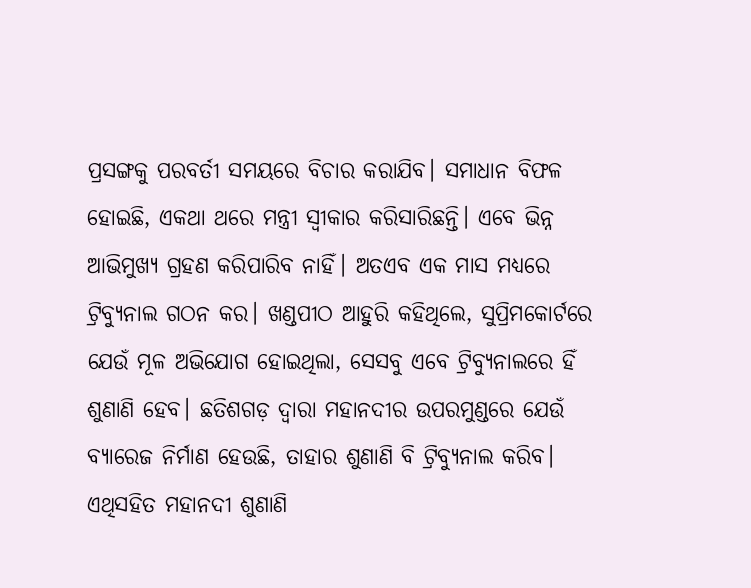ପ୍ରସଙ୍ଗକୁ ପରବର୍ତୀ ସମୟରେ ବିଚାର କରାଯିବ। ସମାଧାନ ବିଫଳ ହୋଇଛି, ଏକଥା ଥରେ ମନ୍ତ୍ରୀ ସ୍ୱୀକାର କରିସାରିଛନ୍ତି। ଏବେ ଭିନ୍ନ ଆଭିମୁଖ୍ୟ ଗ୍ରହଣ କରିପାରିବ ନାହିଁ। ଅତଏବ ଏକ ମାସ ମଧ୍ୟରେ ଟ୍ରିବ୍ୟୁନାଲ ଗଠନ କର। ଖଣ୍ଡପୀଠ ଆହୁରି କହିଥିଲେ, ସୁପ୍ରିମକୋର୍ଟରେ ଯେଉଁ ମୂଳ ଅଭିଯୋଗ ହୋଇଥିଲା, ସେସବୁ ଏବେ ଟ୍ରିବ୍ୟୁନାଲରେ ହିଁ ଶୁଣାଣି ହେବ। ଛତିଶଗଡ଼ ଦ୍ୱାରା ମହାନଦୀର ଉପରମୁଣ୍ଡରେ ଯେଉଁ ବ୍ୟାରେଜ ନିର୍ମାଣ ହେଉଛି, ତାହାର ଶୁଣାଣି ବି ଟ୍ରିବ୍ୟୁନାଲ କରିବ। ଏଥିସହିତ ମହାନଦୀ ଶୁଣାଣି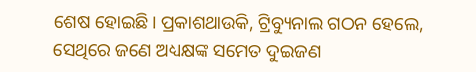ଶେଷ ହୋଇଛି। ପ୍ରକାଶଥାଉକି, ଟ୍ରିବ୍ୟୁନାଲ ଗଠନ ହେଲେ, ସେଥିରେ ଜଣେ ଅଧ୍ୟକ୍ଷଙ୍କ ସମେତ ଦୁଇଜଣ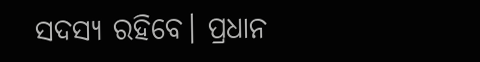ସଦସ୍ୟ ରହିବେ। ପ୍ରଧାନ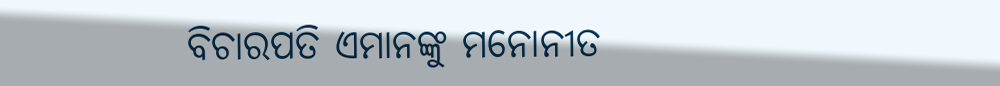ବିଚାରପତି ଏମାନଙ୍କୁ ମନୋନୀତ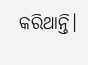କରିଥାନ୍ତି।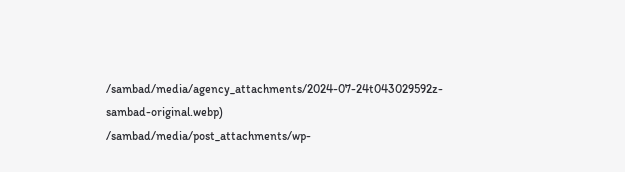/sambad/media/agency_attachments/2024-07-24t043029592z-sambad-original.webp)
/sambad/media/post_attachments/wp-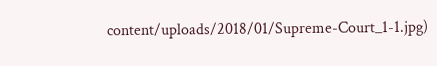content/uploads/2018/01/Supreme-Court_1-1.jpg)